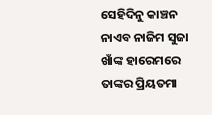ସେହିଦିନୁ କାଞ୍ଚନ ନାଏବ ନାଜିମ ସୁଜା ଖାଁଙ୍କ ହାରେମରେ ତାଙ୍କର ପ୍ରିୟତମା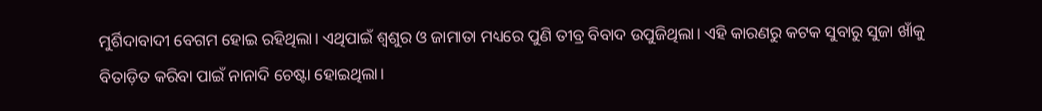ମୁର୍ଶିଦାବାଦୀ ବେଗମ ହୋଇ ରହିଥିଲା। ଏଥିପାଇଁ ଶ୍ୱଶୁର ଓ ଜାମାତା ମଧ୍ୟରେ ପୁଣି ତୀବ୍ର ବିବାଦ ଉପୁଜିଥିଲା। ଏହି କାରଣରୁ କଟକ ସୁବାରୁ ସୁଜା ଖାଁକୁ ବିତାଡ଼ିତ କରିବା ପାଇଁ ନାନାଦି ଚେଷ୍ଟା ହୋଇଥିଲା।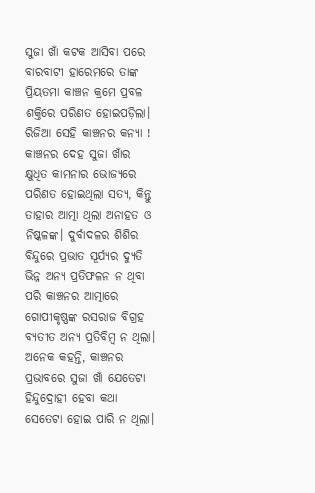ସୁଜା ଖାଁ କଟକ ଆସିବା ପରେ ବାରବାଟୀ ହାରେମରେ ତାଙ୍କ ପ୍ରିୟତମା କାଞ୍ଚନ କ୍ରମେ ପ୍ରବଳ ଶକ୍ତିରେ ପରିଣତ ହୋଇପଡ଼ିଲା। ରିଜିଆ ସେହି କାଞ୍ଚନର କନ୍ୟା !
କାଞ୍ଚନର ଦେହ ସୁଜା ଖାଁର କ୍ଷୁଧିତ କାମନାର ଭୋଜ୍ୟରେ ପରିଣତ ହୋଇଥିଲା ସତ୍ୟ, କିନ୍ତୁ ତାହାର ଆତ୍ମା ଥିଲା ଅନାହତ ଓ ନିଷ୍କଳଙ୍କ। ଦୁର୍ବାଦଳର ଶିଶିର ବିନ୍ଦୁରେ ପ୍ରଭାତ ସୂର୍ଯ୍ୟର ଦ୍ୟୁତି ଭିନ୍ନ ଅନ୍ୟ ପ୍ରତିଫଳନ ନ ଥିବା ପରି କାଞ୍ଚନର ଆତ୍ମାରେ ଗୋପୀକୃଷ୍ଣଙ୍କ ରସରାଜ ବିଗ୍ରହ ବ୍ୟତୀତ ଅନ୍ୟ ପ୍ରତିବିମ୍ବ ନ ଥିଲା। ଅନେକ କହନ୍ତି, କାଞ୍ଚନର ପ୍ରଭାବରେ ସୁଜା ଖାଁ ଯେତେଟା ହିନ୍ଦୁଦ୍ରୋହୀ ହେବା କଥା ସେତେଟା ହୋଇ ପାରି ନ ଥିଲା।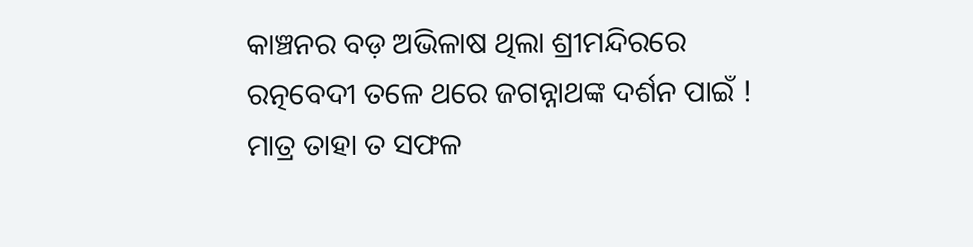କାଞ୍ଚନର ବଡ଼ ଅଭିଳାଷ ଥିଲା ଶ୍ରୀମନ୍ଦିରରେ ରତ୍ନବେଦୀ ତଳେ ଥରେ ଜଗନ୍ନାଥଙ୍କ ଦର୍ଶନ ପାଇଁ ! ମାତ୍ର ତାହା ତ ସଫଳ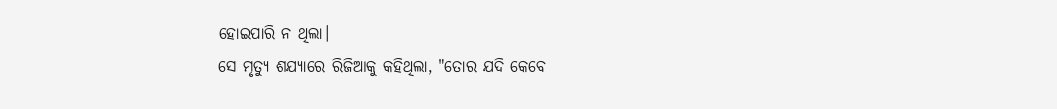ହୋଇପାରି ନ ଥିଲା।
ସେ ମୃତ୍ୟୁ ଶଯ୍ୟାରେ ରିଜିଆକୁ କହିଥିଲା, "ତୋର ଯଦି କେବେ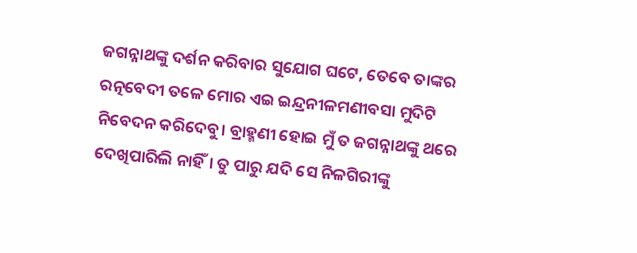ଜଗନ୍ନାଥଙ୍କୁ ଦର୍ଶନ କରିବାର ସୁଯୋଗ ଘଟେ, ତେବେ ତାଙ୍କର ରତ୍ନବେଦୀ ତଳେ ମୋର ଏଇ ଇନ୍ଦ୍ରନୀଳମଣୀବସା ମୁଦିଟି ନିବେଦନ କରିଦେବୁ। ବ୍ରାହ୍ମଣୀ ହୋଇ ମୁଁ ତ ଜଗନ୍ନାଥଙ୍କୁ ଥରେ ଦେଖିପାରିଲି ନାହିଁ। ତୁ ପାରୁ ଯଦି ସେ ନିଳଗିରୀଙ୍କୁ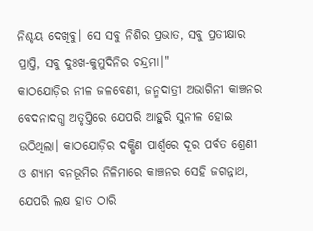ନିଶ୍ଚୟ ଦେଖିବୁ। ସେ ସବୁ ନିଶିର ପ୍ରଭାତ, ସବୁ ପ୍ରତୀକ୍ଷାର ପ୍ରାପ୍ତି, ସବୁ ଦୁଃଖ-କୁମୁଦିନିର ଚନ୍ଦ୍ରମା।"
କାଠଯୋଡ଼ିର ନୀଳ ଜଳବେଣୀ, ଜନ୍ମଦାତ୍ରୀ ଅଭାଗିନୀ କାଞ୍ଚନର ବେଦନାଦଗ୍ଧ ଅତୃପ୍ତିରେ ଯେପରି ଆହୁରି ସୁନୀଳ ହୋଇ ଉଠିଥିଲା। କାଠଯୋଡ଼ିର ଦକ୍ଷିଣ ପାର୍ଶ୍ଵରେ ଦୂର ପର୍ବତ ଶ୍ରେଣୀ ଓ ଶ୍ୟାମ ବନଭୂମିର ନିଳିମାରେ କାଞ୍ଚନର ସେହି ଜଗନ୍ନାଥ, ଯେପରି ଲକ୍ଷ ହାତ ଠାରି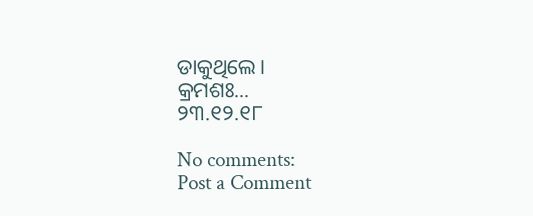ଡାକୁଥିଲେ।
କ୍ରମଶଃ...
୨୩.୧୨.୧୮

No comments:
Post a Comment